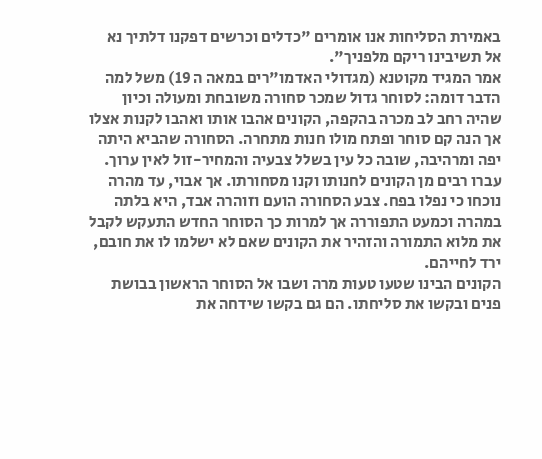באמירת הסליחות אנו אומרים "כדלים וכרשים דפקנו דלתיך נא אל תשיבינו ריקם מלפניך".
אמר המגיד מקוטנא (מגדולי האדמו"רים במאה ה 19) משל למה הדבר דומה: לסוחר גדול שמכר סחורה משובחת ומעולה וכיון שהיה רחב לב מכרה בהקפה, הקונים אהבו אותו ואהבו לקנות אצלו אך הנה קם סוחר ופתח מולו חנות מתחרה. הסחורה שהביא היתה יפה ומרהיבה, שובה כל עין בשלל צבעיה והמחיר-זול לאין ערוך. עברו רבים מן הקונים לחנותו וקנו מסחורתו. אך אבוי, עד מהרה נוכחו כי נפלו בפח. צבע הסחורה הועם וזוהרה אבד, היא בלתה במהרה וכמעט התפוררה אך למרות כך הסוחר החדש התעקש לקבל את מלוא התמורה והזהיר את הקונים שאם לא ישלמו לו את חובם, ירד לחייהם.
הקונים הבינו שטעו טעות מרה ושבו אל הסוחר הראשון בבושת פנים ובקשו את סליחתו. הם גם בקשו שידחה את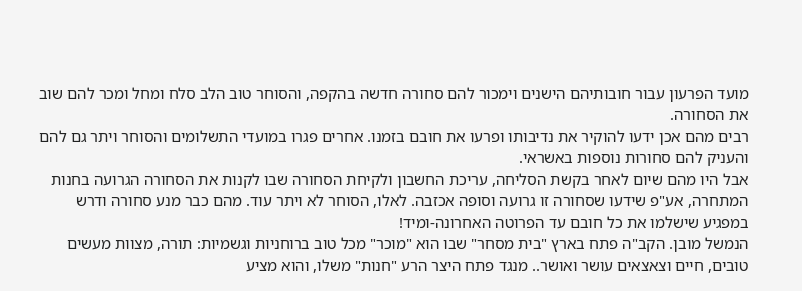מועד הפרעון עבור חובותיהם הישנים וימכור להם סחורה חדשה בהקפה, והסוחר טוב הלב סלח ומחל ומכר להם שוב את הסחורה.
רבים מהם אכן ידעו להוקיר את נדיבותו ופרעו את חובם בזמנו. אחרים פגרו במועדי התשלומים והסוחר ויתר גם להם והעניק להם סחורות נוספות באשראי.
אבל היו מהם שיום לאחר בקשת הסליחה, עריכת החשבון ולקיחת הסחורה שבו לקנות את הסחורה הגרועה בחנות המתחרה, אע"פ שידעו שסחורה זו גרועה וסופה אכזבה. לאלו, הסוחר לא ויתר עוד. מהם כבר מנע סחורה ודרש במפגיע שישלמו את כל חובם עד הפרוטה האחרונה-ומיד!
הנמשל מובן. הקב"ה פתח בארץ "בית מסחר" שבו הוא "מוכר" מכל טוב ברוחניות וגשמיות: תורה, מצוות מעשים טובים, חיים וצאצאים עושר ואושר.. מנגד פתח היצר הרע "חנות" משלו, והוא מציע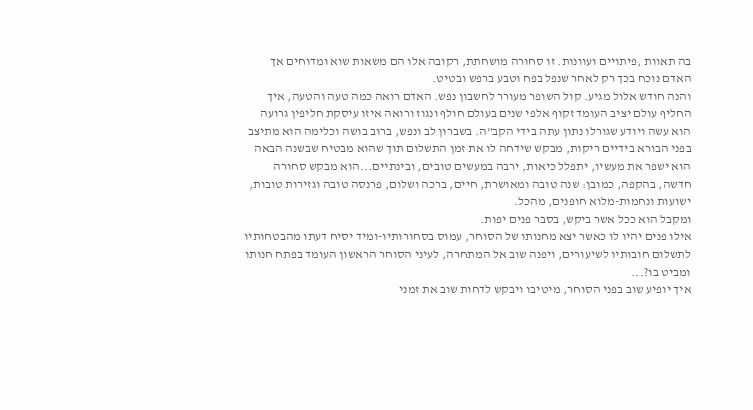בה תאוות ,פיתויים ועוונות. זו סחורה מושחתת, רקובה אלו הם משאות שוא ומדוחים אך האדם נוכח בכך רק לאחר שנפל בפח וטבע ברפש ובטיט.
והנה חודש אלול מגיע. קול השופר מעורר לחשבון נפש. האדם רואה כמה טעה והטעה, איך החליף עולם יציב העומד זקוף אלפי שנים בעולם חולף ונגוז ורואה איזו עיסקת חליפין גרועה הוא עשה ויודע שגורלו נתון עתה בידי הקב"ה. בשברון לב ונפש, ברוב בושה וכלימה הוא מתיצב בפני הבורא בידיים ריקות, מבקש שידחה לו את זמן התשלום תוך שהוא מבטיח שבשנה הבאה הוא ישפר את מעשיו, יתפלל כיאות, ירבה במעשים טובים, ובינתיים...הוא מבקש סחורה חדשה, בהקפה, כמובן: שנה טובה ומאושרת, חיים, ברכה ושלום, פרנסה טובה וגזירות טובות, ישועות ונחמות-מלוא חופנים, מהכל.
ומקבל הוא ככל אשר ביקש, בסבר פנים יפות.
אילו פנים יהיו לו כאשר יצא מחנותו של הסוחר, עמוס בסחורותיו-ומיד יסיח דעתו מהבטחותיו לתשלום חובותיו לשיעורים, ויפנה שוב אל המתחרה, לעיני הסוחר הראשון העומד בפתח חנותו ומביט בו?...
איך יופיע שוב בפני הסוחר, מיטיבו ויבקש לדחות שוב את זמני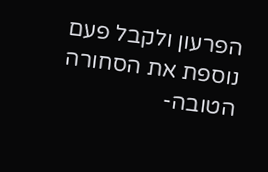הפרעון ולקבל פעם נוספת את הסחורה הטובה-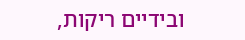ובידיים ריקות,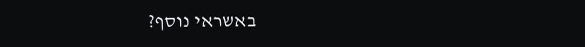באשראי נוסף?